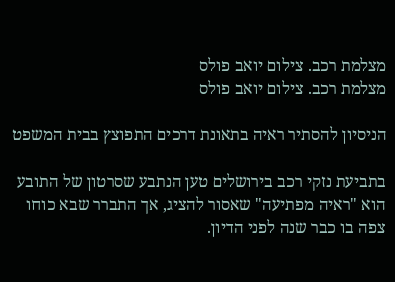מצלמת רכב. צילום יואב פולס
מצלמת רכב. צילום יואב פולס

הניסיון להסתיר ראיה בתאונת דרכים התפוצץ בבית המשפט

בתביעת נזקי רכב בירושלים טען הנתבע שסרטון של התובע הוא "ראיה מפתיעה" שאסור להציג, אך התברר שבא כוחו צפה בו כבר שנה לפני הדיון.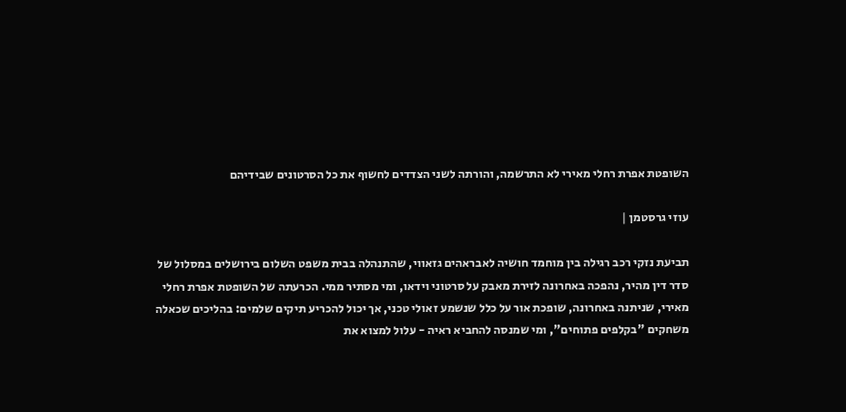השופטת אפרת רחלי מאירי לא התרשמה, והורתה לשני הצדדים לחשוף את כל הסרטונים שבידיהם

עוזי גרסטמן |

תביעת נזקי רכב רגילה בין מוחמד חושיה לאבראהים גזאווי, שהתנהלה בבית משפט השלום בירושלים במסלול של סדר דין מהיר, נהפכה באחרונה לזירת מאבק על סרטוני וידאו, ומי מסתיר ממי. הכרעתה של השופטת אפרת רחלי מאירי, שניתנה באחרונה, שופכת אור על כלל שנשמע זאולי טכני, אך יכול להכריע תיקים שלמים: בהליכים שכאלה משחקים "בקלפים פתוחים", ומי שמנסה להחביא ראיה - עלול למצוא את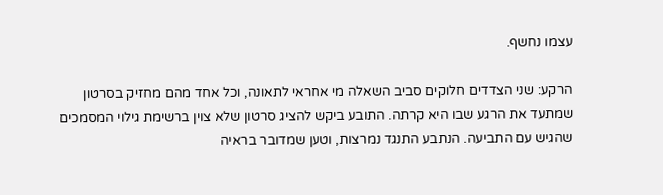עצמו נחשף.

הרקע: שני הצדדים חלוקים סביב השאלה מי אחראי לתאונה, וכל אחד מהם מחזיק בסרטון שמתעד את הרגע שבו היא קרתה. התובע ביקש להציג סרטון שלא צוין ברשימת גילוי המסמכים שהגיש עם התביעה. הנתבע התנגד נמרצות, וטען שמדובר בראיה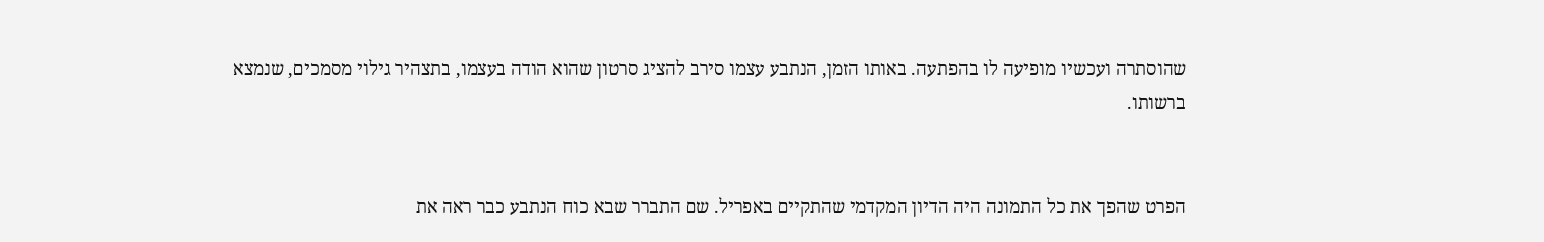שהוסתרה ועכשיו מופיעה לו בהפתעה. באותו הזמן, הנתבע עצמו סירב להציג סרטון שהוא הודה בעצמו, בתצהיר גילוי מסמכים, שנמצא ברשותו.


הפרט שהפך את כל התמונה היה הדיון המקדמי שהתקיים באפריל. שם התברר שבא כוח הנתבע כבר ראה את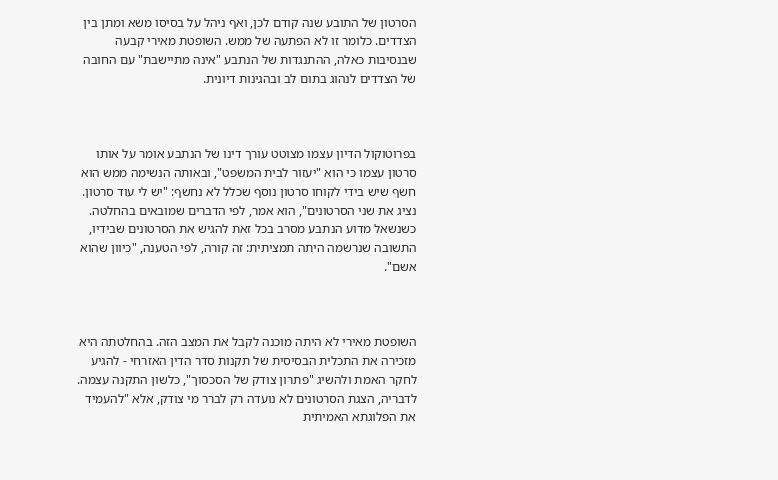הסרטון של התובע שנה קודם לכן, ואף ניהל על בסיסו משא ומתן בין הצדדים. כלומר זו לא הפתעה של ממש. השופטת מאירי קבעה שבנסיבות כאלה, ההתנגדות של הנתבע "אינה מתיישבת" עם החובה של הצדדים לנהוג בתום לב ובהגינות דיונית.



בפרוטוקול הדיון עצמו מצוטט עורך דינו של הנתבע אומר על אותו סרטון עצמו כי הוא "יעזור לבית המשפט", ובאותה הנשימה ממש הוא חשף שיש בידי לקוחו סרטון נוסף שכלל לא נחשף: "יש לי עוד סרטון. נציג את שני הסרטונים", הוא אמר, לפי הדברים שמובאים בהחלטה. כשנשאל מדוע הנתבע מסרב בכל זאת להגיש את הסרטונים שבידיו, התשובה שנרשמה היתה תמציתית: זה קורה, לפי הטענה, "כיוון שהוא אשם".



השופטת מאירי לא היתה מוכנה לקבל את המצב הזה. בהחלטתה היא מזכירה את התכלית הבסיסית של תקנות סדר הדין האזרחי - להגיע לחקר האמת ולהשיג "פתרון צודק של הסכסוך", כלשון התקנה עצמה. לדבריה, הצגת הסרטונים לא נועדה רק לברר מי צודק, אלא "להעמיד את הפלוגתא האמיתית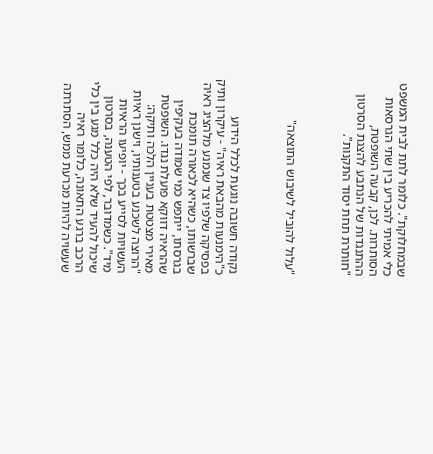שבמחלוקת". כלומר לתת לבית המשפט כלי אמיתי להכריע בין שתי הגרסאות הסותרות. לכן, קבעה השופטת, ההתנגדות של הנתבע להצגת הסרטון "חותרת תחת יסוד התקנות".



"עלול להוביל לשיבוש התוצאה"



נקודה חשובה נוגעת לכלל הידוע כ"הימנעות מהבאת ראיה" - עיקרון ותיק בפסיקה שלפיו צד שנמנע מלהציג ראיה שברשותו, כשהיא לכאורה תומכת בגרסתו, ייתפש כמי שמודה בעקיפין שהראיה דווקא פועלת נגדו. השופטת מאירי מצטטת בעניין הלכה ותיקה: "הרוצה לשכנע בטענותיו, וישנן ראיות העשויות לסייע בכך - יופיעו הראיות מיד". כשמדובר, לפי הטענה, בסרטון שיכול להעיד שלא היה כלל מגע בין כלי הרכב ברגע התאונה, כלומר ראיה שעשויה להיות מכרעת ממש, הסתרתה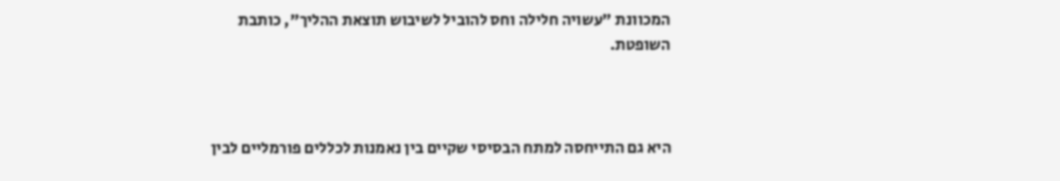המכוונת "עשויה חלילה וחס להוביל לשיבוש תוצאת ההליך", כותבת השופטת.



היא גם התייחסה למתח הבסיסי שקיים בין נאמנות לכללים פורמליים לבין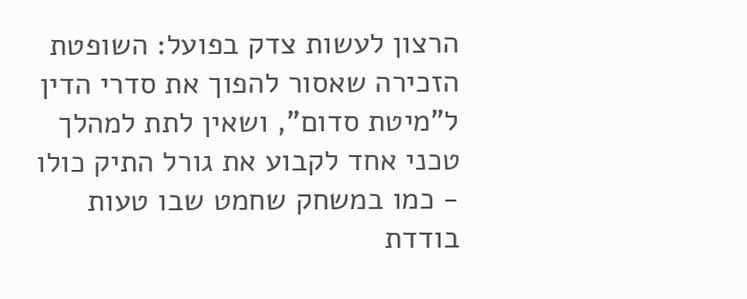הרצון לעשות צדק בפועל: השופטת הזכירה שאסור להפוך את סדרי הדין ל"מיטת סדום", ושאין לתת למהלך טכני אחד לקבוע את גורל התיק כולו - כמו במשחק שחמט שבו טעות בודדת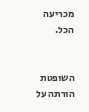מכריעה הכל.


השופטת הורתה על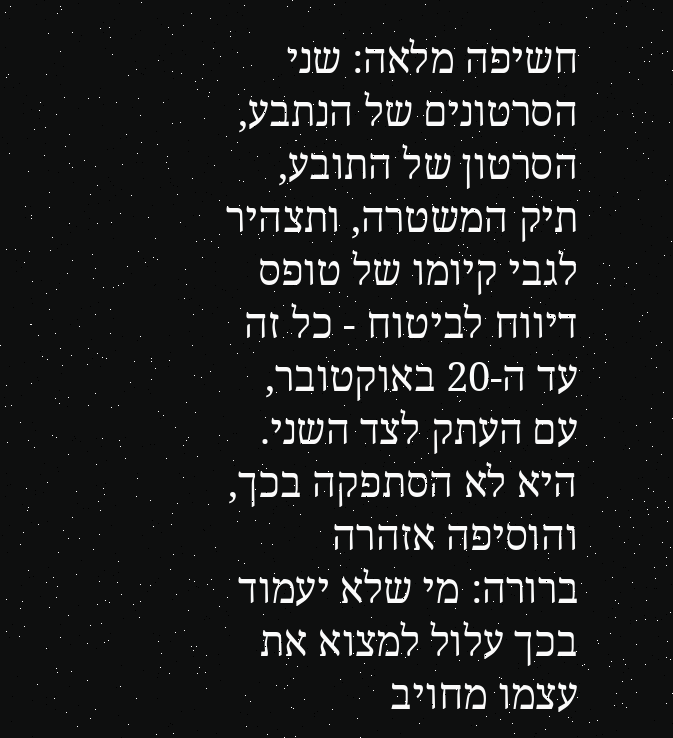חשיפה מלאה: שני הסרטונים של הנתבע, הסרטון של התובע, תיק המשטרה, ותצהיר לגבי קיומו של טופס דיווח לביטוח - כל זה עד ה-20 באוקטובר, עם העתק לצד השני. היא לא הסתפקה בכך, והוסיפה אזהרה ברורה: מי שלא יעמוד בכך עלול למצוא את עצמו מחויב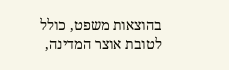בהוצאות משפט, כולל לטובת אוצר המדינה,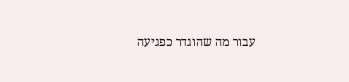עבור מה שהוגדר כפגיעה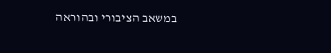במשאב הציבורי ובהוראה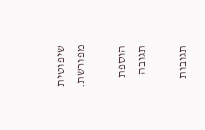שיפוטית מפורשת.

הוספת תגובה

תגובות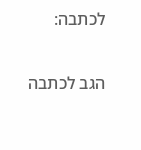לכתבה:

הגב לכתבה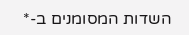השדות המסומנים ב-*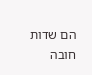הם שדות חובה